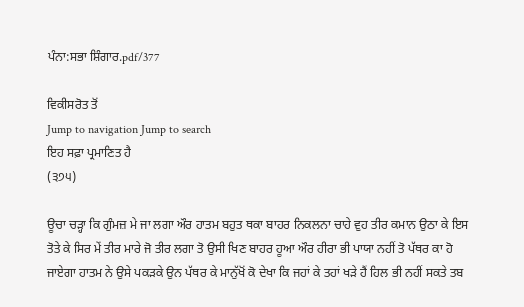ਪੰਨਾ:ਸਭਾ ਸ਼ਿੰਗਾਰ.pdf/377

ਵਿਕੀਸਰੋਤ ਤੋਂ
Jump to navigation Jump to search
ਇਹ ਸਫ਼ਾ ਪ੍ਰਮਾਣਿਤ ਹੈ
(੩੭੫)

ਊਚਾ ਚੜ੍ਹਾ ਕਿ ਗੁੰਮਜ਼ ਮੇ ਜਾ ਲਗਾ ਔਰ ਹਾਤਮ ਬਹੁਤ ਥਕਾ ਬਾਹਰ ਨਿਕਲਨਾ ਚਾਹੇ ਵੁਹ ਤੀਰ ਕਮਾਨ ਉਠਾ ਕੇ ਇਸ ਤੋਤੇ ਕੇ ਸਿਰ ਮੇਂ ਤੀਰ ਮਾਰੇ ਜੋ ਤੀਰ ਲਗਾ ਤੋ ਉਸੀ ਖਿਣ ਬਾਹਰ ਹੂਆ ਔਰ ਹੀਰਾ ਭੀ ਪਾਯਾ ਨਹੀਂ ਤੋ ਪੱਥਰ ਕਾ ਹੋ ਜਾਏਗਾ ਹਾਤਮ ਨੇ ਉਸੇ ਪਕੜਕੇ ਉਨ ਪੱਥਰ ਕੇ ਮਾਨੁੱਖੋਂ ਕੋ ਦੇਖਾ ਕਿ ਜਹਾਂ ਕੇ ਤਹਾਂ ਖੜੇ ਹੈਂ ਹਿਲ ਭੀ ਨਹੀਂ ਸਕਤੇ ਤਬ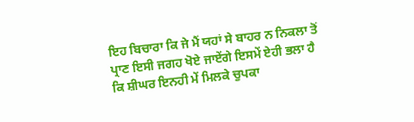ਇਹ ਬਿਚਾਰਾ ਕਿ ਜੇ ਮੈਂ ਯਹਾਂ ਸੇ ਬਾਹਰ ਨ ਨਿਕਲਾ ਤੋਂ ਪ੍ਰਾਣ ਇਸੀ ਜਗਹ ਖੋਏ ਜਾਏਂਗੇ ਇਸਮੇਂ ਏਹੀ ਭਲਾ ਹੈ ਕਿ ਸ਼ੀਘਰ ਇਨਹੀ ਮੇਂ ਮਿਲਕੇ ਚੁਪਕਾ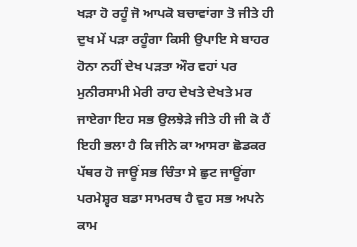ਖੜਾ ਹੋ ਰਹੂੰ ਜੋ ਆਪਕੋ ਬਚਾਵਾਂਗਾ ਤੋ ਜੀਤੇ ਹੀ ਦੁਖ ਮੇਂ ਪੜਾ ਰਹੂੰਗਾ ਕਿਸੀ ਉਪਾਇ ਸੇ ਬਾਹਰ ਹੋਨਾ ਨਹੀਂ ਦੇਖ ਪੜਤਾ ਔਰ ਵਹਾਂ ਪਰ ਮੁਨੀਰਸਾਮੀ ਮੇਰੀ ਰਾਹ ਦੇਖਤੇ ਦੇਖਤੇ ਮਰ ਜਾਏਗਾ ਇਹ ਸਭ ਉਲਝੇੜੇ ਜੀਤੇ ਹੀ ਜੀ ਕੋ ਹੈਂ ਇਹੀ ਭਲਾ ਹੈ ਕਿ ਜੀਨੇ ਕਾ ਆਸਰਾ ਛੋਡਕਰ ਪੱਥਰ ਹੋ ਜਾਊਂ ਸਭ ਚਿੰਤਾ ਸੇ ਛੁਟ ਜਾਊਂਗਾ ਪਰਮੇਸ਼੍ਵਰ ਬਡਾ ਸਾਮਰਥ ਹੈ ਵੁਹ ਸਭ ਅਪਨੇ ਕਾਮ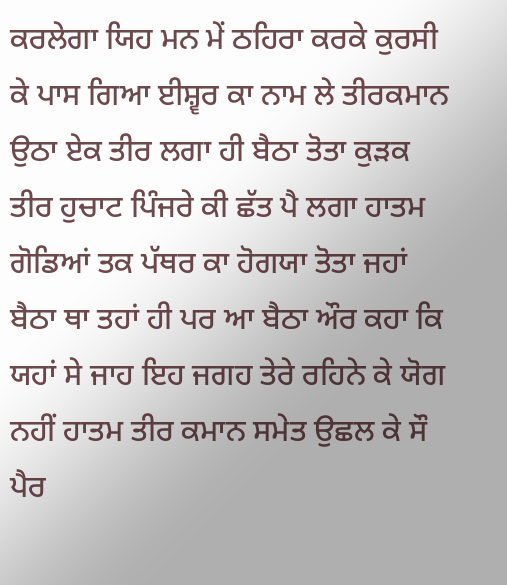ਕਰਲੇਗਾ ਯਿਹ ਮਨ ਮੇਂ ਠਹਿਰਾ ਕਰਕੇ ਕੁਰਸੀ ਕੇ ਪਾਸ ਗਿਆ ਈਸ਼੍ਵਰ ਕਾ ਨਾਮ ਲੇ ਤੀਰਕਮਾਨ ਉਠਾ ਏਕ ਤੀਰ ਲਗਾ ਹੀ ਬੈਠਾ ਤੋਤਾ ਕੁੜਕ ਤੀਰ ਹੁਚਾਟ ਪਿੰਜਰੇ ਕੀ ਛੱਤ ਪੈ ਲਗਾ ਹਾਤਮ ਗੋਡਿਆਂ ਤਕ ਪੱਥਰ ਕਾ ਹੋਗਯਾ ਤੋਤਾ ਜਹਾਂ ਬੈਠਾ ਥਾ ਤਹਾਂ ਹੀ ਪਰ ਆ ਬੈਠਾ ਔਰ ਕਹਾ ਕਿ ਯਹਾਂ ਸੇ ਜਾਹ ਇਹ ਜਗਹ ਤੇਰੇ ਰਹਿਨੇ ਕੇ ਯੋਗ ਨਹੀਂ ਹਾਤਮ ਤੀਰ ਕਮਾਨ ਸਮੇਤ ਉਛਲ ਕੇ ਸੌ ਪੈਰ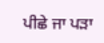ਪੀਛੇ ਜਾ ਪੜਾ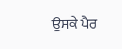ਉਸਕੇ ਪੈਰ